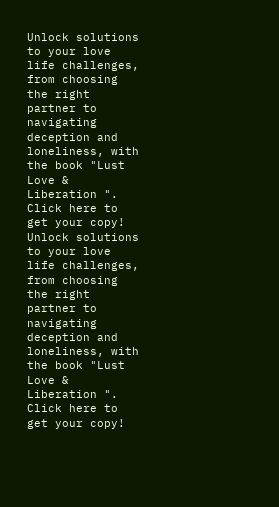Unlock solutions to your love life challenges, from choosing the right partner to navigating deception and loneliness, with the book "Lust Love & Liberation ". Click here to get your copy!
Unlock solutions to your love life challenges, from choosing the right partner to navigating deception and loneliness, with the book "Lust Love & Liberation ". Click here to get your copy!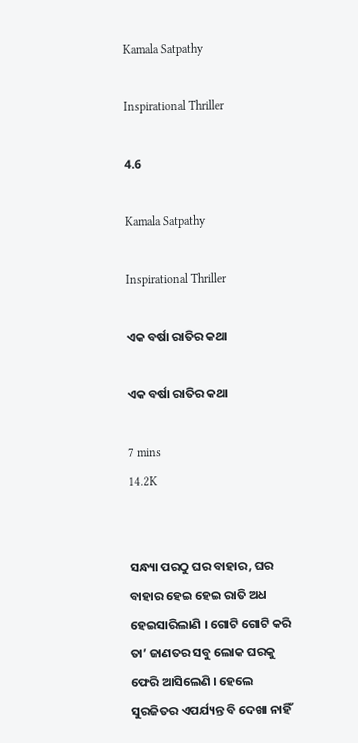Kamala Satpathy

Inspirational Thriller

4.6

Kamala Satpathy

Inspirational Thriller

ଏକ ବର୍ଷା ରାତିର କଥା

ଏକ ବର୍ଷା ରାତିର କଥା

7 mins
14.2K


ସନ୍ଧ୍ୟା ପରଠୁ ଘର ବାହାର, ଘର ବାହାର ହେଇ ହେଇ ରାତି ଅଧ ହେଇସାରିଲାଣି । ଗୋଟି ଗୋଟି କରି ତା’ ଜାଣତର ସବୁ ଲୋକ ଘରକୁ ଫେରି ଆସିଲେଣି । ହେଲେ ସୁରଜିତର ଏପର୍ଯ୍ୟନ୍ତ ବି ଦେଖା ନାହିଁ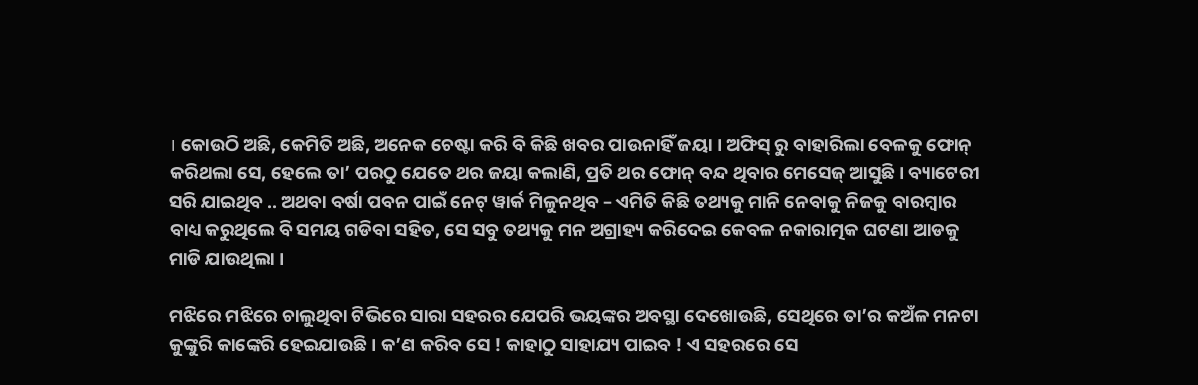। କୋଉଠି ଅଛି, କେମିତି ଅଛି, ଅନେକ ଚେଷ୍ଟା କରି ବି କିଛି ଖବର ପାଉନାହିଁ ଜୟା । ଅଫିସ୍ ରୁ ବାହାରିଲା ବେଳକୁ ଫୋନ୍ କରିଥଲା ସେ, ହେଲେ ତା’ ପରଠୁ ଯେତେ ଥର ଜୟା କଲାଣି, ପ୍ରତି ଥର ଫୋନ୍ ବନ୍ଦ ଥିବାର ମେସେଜ୍ ଆସୁଛି । ବ୍ୟାଟେରୀ ସରି ଯାଇଥିବ .. ଅଥବା ବର୍ଷା ପବନ ପାଇଁ ନେଟ୍ ୱାର୍କ ମିଳୁନଥିବ – ଏମିତି କିଛି ତଥ୍ୟକୁ ମାନି ନେବାକୁ ନିଜକୁ ବାରମ୍ବାର ବାଧ୍ୟ କରୁଥିଲେ ବି ସମୟ ଗଡିବା ସହିତ, ସେ ସବୁ ତଥ୍ୟକୁ ମନ ଅଗ୍ରାହ୍ୟ କରିଦେଇ କେବଳ ନକାରାତ୍ମକ ଘଟଣା ଆଡକୁ ମାଡି ଯାଉଥିଲା ।

ମଝିରେ ମଝିରେ ଚାଲୁଥିବା ଟିଭିରେ ସାରା ସହରର ଯେପରି ଭୟଙ୍କର ଅବସ୍ଥା ଦେଖୋଉଛି, ସେଥିରେ ତା’ର କଅଁଳ ମନଟା କୁଙ୍କୁରି କାଙ୍କେରି ହେଇଯାଉଛି । କ’ଣ କରିବ ସେ ! କାହାଠୁ ସାହାଯ୍ୟ ପାଇବ ! ଏ ସହରରେ ସେ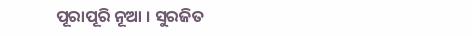ପୂରାପୂରି ନୂଆ । ସୁରଜିତ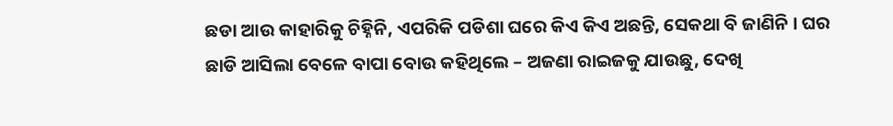ଛଡା ଆଉ କାହାରିକୁ ଚିହ୍ନିନି, ଏପରିକି ପଡିଶା ଘରେ କିଏ କିଏ ଅଛନ୍ତି, ସେକଥା ବି ଜାଣିନି । ଘର ଛାଡି ଆସିଲା ବେଳେ ବାପା ବୋଉ କହିଥିଲେ – ଅଜଣା ରାଇଜକୁ ଯାଉଛୁ, ଦେଖି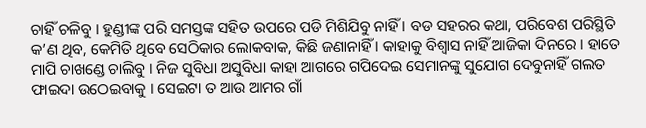ଚାହିଁ ଚଳିବୁ । ହୁଣ୍ଡୀଙ୍କ ପରି ସମସ୍ତଙ୍କ ସହିତ ଉପରେ ପଡି ମିଶିଯିବୁ ନାହିଁ । ବଡ ସହରର କଥା, ପରିବେଶ ପରିସ୍ଥିତି କ’ଣ ଥିବ, କେମିତି ଥିବେ ସେଠିକାର ଲୋକବାକ, କିଛି ଜଣାନାହିଁ । କାହାକୁ ବିଶ୍ବାସ ନାହିଁ ଆଜିକା ଦିନରେ । ହାତେ ମାପି ଚାଖଣ୍ଡେ ଚାଲିବୁ । ନିଜ ସୁବିଧା ଅସୁବିଧା କାହା ଆଗରେ ଗପିଦେଇ ସେମାନଙ୍କୁ ସୁଯୋଗ ଦେବୁନାହିଁ ଗଲତ ଫାଇଦା ଉଠେଇବାକୁ । ସେଇଟା ତ ଆଉ ଆମର ଗାଁ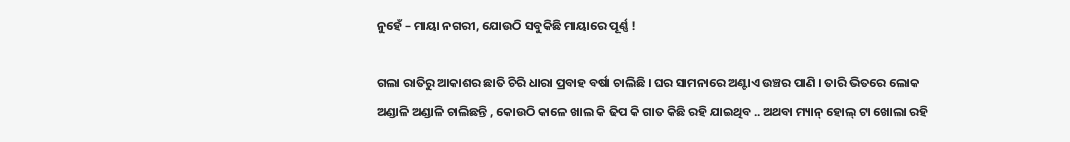ନୁହେଁ – ମାୟା ନଗରୀ, ଯୋଉଠି ସବୁକିଛି ମାୟାରେ ପୂର୍ଣ୍ଣ !

ଗଲା ରାତିରୁ ଆକାଶର ଛାତି ଚିରି ଧାରା ପ୍ରବାହ ବର୍ଷା ଚାଲିଛି । ଘର ସାମନାରେ ଅଣ୍ଟାଏ ଉଞ୍ଚର ପାଣି । ତାରି ଭିତରେ ଲୋକ ଅଣ୍ଡାଳି ଅଣ୍ଡାଳି ଚାଲିଛନ୍ତି , କୋଉଠି କାଳେ ଖାଲ କି ଢିପ କି ଗାତ କିଛି ରହି ଯାଇଥିବ .. ଅଥବା ମ୍ୟାନ୍ ହୋଲ୍ ଟା ଖୋଲା ରହି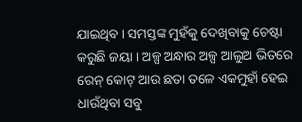ଯାଇଥିବ । ସମସ୍ତଙ୍କ ମୁହଁକୁ ଦେଖିବାକୁ ଚେଷ୍ଟା କରୁଛି ଜୟା । ଅଳ୍ପ ଅନ୍ଧାର ଅଳ୍ପ ଆଲୁଅ ଭିତରେ ରେନ୍ କୋଟ୍ ଆଉ ଛତା ତଳେ ଏକମୁହାଁ ହେଇ ଧାଉଁଥିବା ସବୁ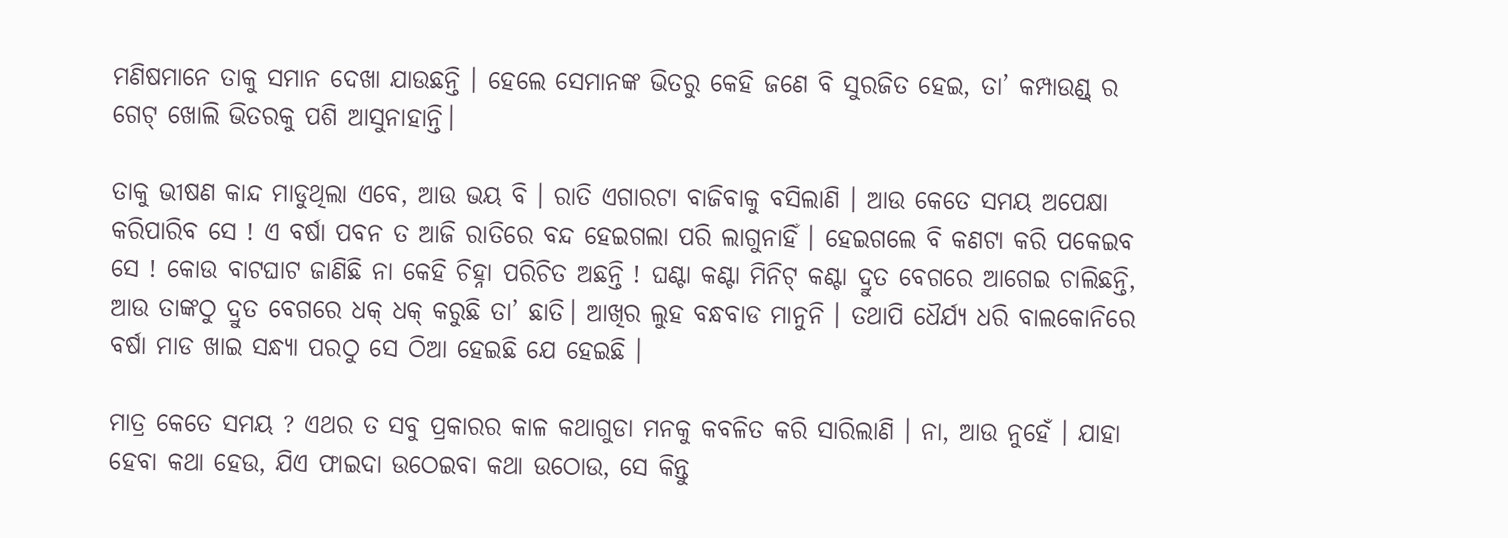ମଣିଷମାନେ ତାକୁ ସମାନ ଦେଖା ଯାଉଛନ୍ତି । ହେଲେ ସେମାନଙ୍କ ଭିତରୁ କେହି ଜଣେ ବି ସୁରଜିତ ହେଇ, ତା’ କମ୍ପାଉଣ୍ଡ୍ ର ଗେଟ୍ ଖୋଲି ଭିତରକୁ ପଶି ଆସୁନାହାନ୍ତି।

ତାକୁ ଭୀଷଣ କାନ୍ଦ ମାଡୁଥିଲା ଏବେ, ଆଉ ଭୟ ବି । ରାତି ଏଗାରଟା ବାଜିବାକୁ ବସିଲାଣି । ଆଉ କେତେ ସମୟ ଅପେକ୍ଷା କରିପାରିବ ସେ ! ଏ ବର୍ଷା ପବନ ତ ଆଜି ରାତିରେ ବନ୍ଦ ହେଇଗଲା ପରି ଲାଗୁନାହିଁ । ହେଇଗଲେ ବି କଣଟା କରି ପକେଇବ ସେ ! କୋଉ ବାଟଘାଟ ଜାଣିଛି ନା କେହି ଚିହ୍ନା ପରିଚିତ ଅଛନ୍ତି ! ଘଣ୍ଟା କଣ୍ଟା ମିନିଟ୍ କଣ୍ଟା ଦ୍ରୁତ ବେଗରେ ଆଗେଇ ଚାଲିଛନ୍ତି, ଆଉ ତାଙ୍କଠୁ ଦ୍ରୁତ ବେଗରେ ଧକ୍ ଧକ୍ କରୁଛି ତା’ ଛାତି। ଆଖିର ଲୁହ ବନ୍ଧବାଡ ମାନୁନି । ତଥାପି ଧୈର୍ଯ୍ୟ ଧରି ବାଲକୋନିରେ ବର୍ଷା ମାଡ ଖାଇ ସନ୍ଧ୍ୟା ପରଠୁ ସେ ଠିଆ ହେଇଛି ଯେ ହେଇଛି ।

ମାତ୍ର କେତେ ସମୟ ? ଏଥର ତ ସବୁ ପ୍ରକାରର କାଳ କଥାଗୁଡା ମନକୁ କବଳିତ କରି ସାରିଲାଣି । ନା, ଆଉ ନୁହେଁ । ଯାହା ହେବା କଥା ହେଉ, ଯିଏ ଫାଇଦା ଉଠେଇବା କଥା ଉଠୋଉ, ସେ କିନ୍ତୁ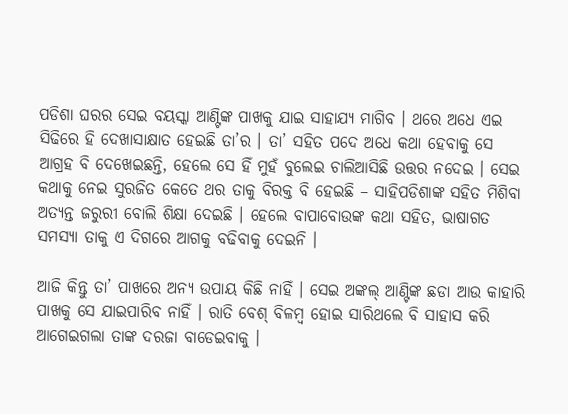ପଡିଶା ଘରର ସେଇ ବୟସ୍କା ଆଣ୍ଟିଙ୍କ ପାଖକୁ ଯାଇ ସାହାଯ୍ୟ ମାଗିବ । ଥରେ ଅଧେ ଏଇ ସିଢିରେ ହି ଦେଖାସାକ୍ଷାତ ହେଇଛି ତା’ର । ତା’ ସହିତ ପଦେ ଅଧେ କଥା ହେବାକୁ ସେ ଆଗ୍ରହ ବି ଦେଖେଇଛନ୍ତି, ହେଲେ ସେ ହିଁ ମୁହଁ ବୁଲେଇ ଚାଲିଆସିଛି ଉତ୍ତର ନଦେଇ । ସେଇ କଥାକୁ ନେଇ ସୁରଜିତ କେତେ ଥର ତାକୁ ବିରକ୍ତ ବି ହେଇଛି – ସାହିପଡିଶାଙ୍କ ସହିତ ମିଶିବା ଅତ୍ୟନ୍ତ ଜରୁରୀ ବୋଲି ଶିକ୍ଷା ଦେଇଛି । ହେଲେ ବାପାବୋଉଙ୍କ କଥା ସହିତ, ଭାଷାଗତ ସମସ୍ୟା ତାକୁ ଏ ଦିଗରେ ଆଗକୁ ବଢିବାକୁ ଦେଇନି ।

ଆଜି କିନ୍ତୁ ତା’ ପାଖରେ ଅନ୍ୟ ଉପାୟ କିଛି ନାହିଁ । ସେଇ ଅଙ୍କଲ୍ ଆଣ୍ଟିଙ୍କ ଛଡା ଆଉ କାହାରି ପାଖକୁ ସେ ଯାଇପାରିବ ନାହିଁ । ରାତି ବେଶ୍ ବିଳମ୍ବ ହୋଇ ସାରିଥଲେ ବି ସାହାସ କରି ଆଗେଇଗଲା ତାଙ୍କ ଦରଜା ବାଡେଇବାକୁ ।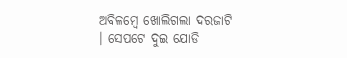ଅବିଳମ୍ବେ ଖୋଲିଗଲା ଦରଜାଟି । ସେପଟେ ଦୁଇ ଯୋଡି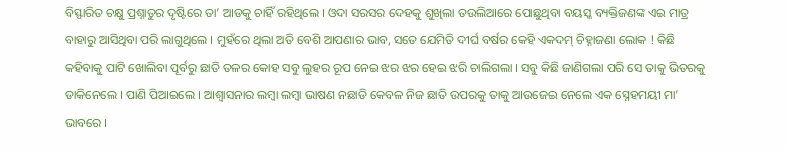ବିସ୍ଫାରିତ ଚକ୍ଷୁ ପ୍ରଶ୍ନାତୁର ଦୃଷ୍ଟିରେ ତା’ ଆଡକୁ ଚାହିଁ ରହିଥିଲେ । ଓଦା ସରସର ଦେହକୁ ଶୁଖିଲା ତଉଲିଆରେ ପୋଛୁଥିବା ବୟସ୍କ ବ୍ୟକ୍ତିଜଣଙ୍କ ଏଇ ମାତ୍ର ବାହାରୁ ଆସିଥିବା ପରି ଲାଗୁଥିଲେ । ମୁହଁରେ ଥିଲା ଅତି ବେଶି ଆପଣାର ଭାବ, ସତେ ଯେମିତି ଦୀର୍ଘ ବର୍ଷର କେହି ଏକଦମ୍ ଚିହ୍ନାଜଣା ଲୋକ ! କିଛି କହିବାକୁ ପାଟି ଖୋଲିବା ପୂର୍ବରୁ ଛାତି ତଳର କୋହ ସବୁ ଲୁହର ରୂପ ନେଇ ଝର ଝର ହେଇ ଝରି ଚାଲିଗଲା । ସବୁ କିଛି ଜାଣିଗଲା ପରି ସେ ତାକୁ ଭିତରକୁ ଡାକିନେଲେ । ପାଣି ପିଆଇଲେ । ଆଶ୍ବାସନାର ଲମ୍ବା ଲମ୍ବା ଭାଷଣ ନଛାଡି କେବଳ ନିଜ ଛାତି ଉପରକୁ ତାକୁ ଆଉଜେଇ ନେଲେ ଏକ ସ୍ନେହମୟୀ ମା’ ଭାବରେ ।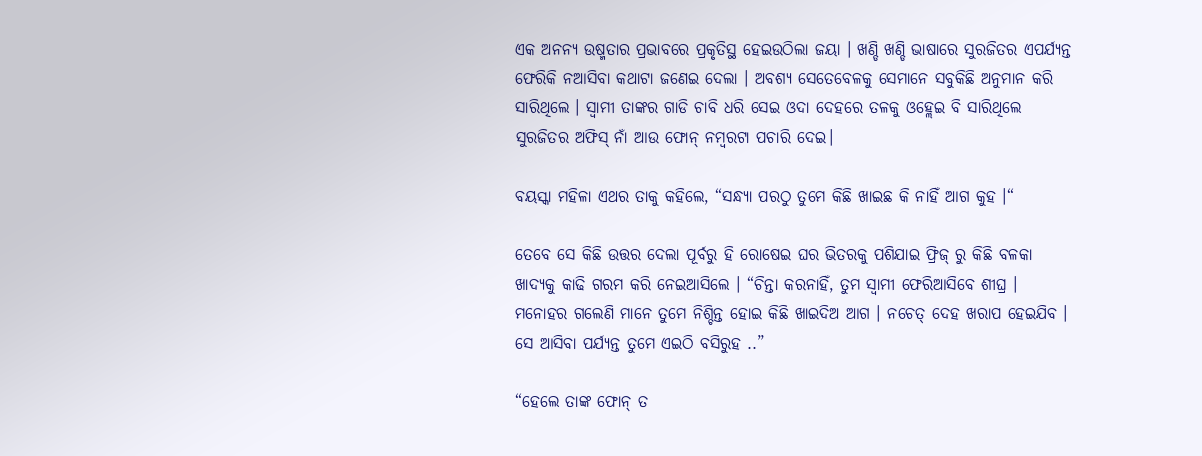ଏକ ଅନନ୍ୟ ଉଷ୍ମତାର ପ୍ରଭାବରେ ପ୍ରକୃତିସ୍ଥ ହେଇଉଠିଲା ଜୟା । ଖଣ୍ଡି ଖଣ୍ଡି ଭାଷାରେ ସୁରଜିତର ଏପର୍ଯ୍ୟନ୍ତ ଫେରିକି ନଆସିବା କଥାଟା ଜଣେଇ ଦେଲା । ଅବଶ୍ୟ ସେତେବେଳକୁ ସେମାନେ ସବୁକିଛି ଅନୁମାନ କରି ସାରିଥିଲେ । ସ୍ୱାମୀ ତାଙ୍କର ଗାଡି ଚାବି ଧରି ସେଇ ଓଦା ଦେହରେ ତଳକୁ ଓହ୍ଲେଇ ବି ସାରିଥିଲେ ସୁରଜିତର ଅଫିସ୍ ନାଁ ଆଉ ଫୋନ୍ ନମ୍ବରଟା ପଚାରି ଦେଇ।

ବୟସ୍କା ମହିଳା ଏଥର ତାକୁ କହିଲେ, “ସନ୍ଧ୍ୟା ପରଠୁ ତୁମେ କିଛି ଖାଇଛ କି ନାହିଁ ଆଗ କୁହ ।“

ତେବେ ସେ କିଛି ଉତ୍ତର ଦେଲା ପୂର୍ବରୁ ହି ରୋଷେଇ ଘର ଭିତରକୁ ପଶିଯାଇ ଫ୍ରିଜ୍ ରୁ କିଛି ବଳକା ଖାଦ୍ୟକୁ କାଢି ଗରମ କରି ନେଇଆସିଲେ । “ଚିନ୍ତା କରନାହିଁ, ତୁମ ସ୍ୱାମୀ ଫେରିଆସିବେ ଶୀଘ୍ର । ମନୋହର ଗଲେଣି ମାନେ ତୁମେ ନିଶ୍ଚିନ୍ତ ହୋଇ କିଛି ଖାଇଦିଅ ଆଗ । ନଚେତ୍ ଦେହ ଖରାପ ହେଇଯିବ । ସେ ଆସିବା ପର୍ଯ୍ୟନ୍ତ ତୁମେ ଏଇଠି ବସିରୁହ ..”

“ହେଲେ ତାଙ୍କ ଫୋନ୍ ତ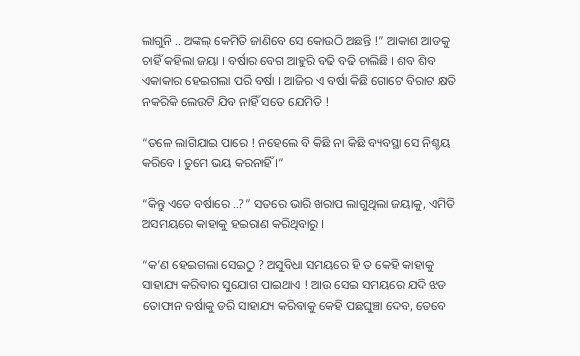ଲାଗୁନି .. ଅଙ୍କଲ୍ କେମିତି ଜାଣିବେ ସେ କୋଉଠି ଅଛନ୍ତି !” ଆକାଶ ଆଡକୁ ଚାହିଁ କହିଲା ଜୟା । ବର୍ଷାର ବେଗ ଆହୁରି ବଢି ବଢି ଚାଲିଛି । ଶବ ଶିବ ଏକାକାର ହେଇଗଲା ପରି ବର୍ଷା । ଆଜିର ଏ ବର୍ଷା କିଛି ଗୋଟେ ବିରାଟ କ୍ଷତି ନକରିକି ଲେଉଟି ଯିବ ନାହିଁ ସତେ ଯେମିତି !

“ତଳେ ଲାଗିଯାଇ ପାରେ ! ନହେଲେ ବି କିଛି ନା କିଛି ବ୍ୟବସ୍ଥା ସେ ନିଶ୍ଚୟ କରିବେ । ତୁମେ ଭୟ କରନାହିଁ ।“

“କିନ୍ତୁ ଏତେ ବର୍ଷାରେ ..?” ସତରେ ଭାରି ଖରାପ ଲାଗୁଥିଲା ଜୟାକୁ, ଏମିତି ଅସମୟରେ କାହାକୁ ହଇରାଣ କରିଥିବାରୁ ।

“କ’ଣ ହେଇଗଲା ସେଇଠୁ ? ଅସୁବିଧା ସମୟରେ ହି ତ କେହି କାହାକୁ ସାହାଯ୍ୟ କରିବାର ସୁଯୋଗ ପାଇଥାଏ ! ଆଉ ସେଇ ସମୟରେ ଯଦି ଝଡ ତୋଫାନ ବର୍ଷାକୁ ଡରି ସାହାଯ୍ୟ କରିବାକୁ କେହି ପଛଘୁଞ୍ଚା ଦେବ, ତେବେ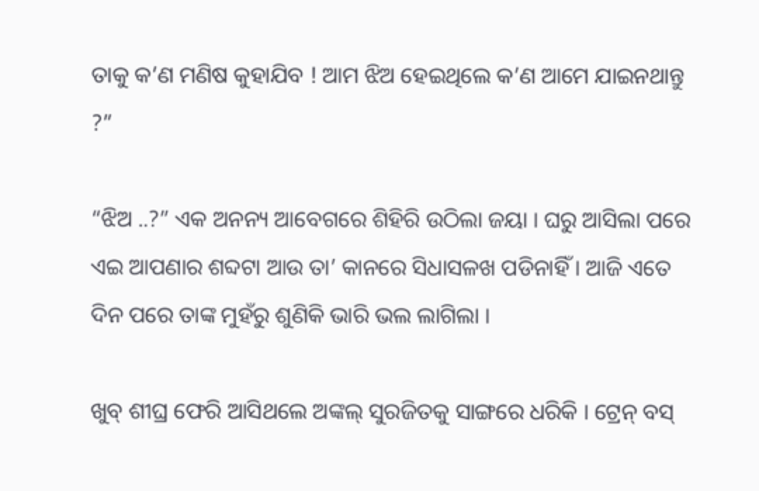ତାକୁ କ’ଣ ମଣିଷ କୁହାଯିବ ! ଆମ ଝିଅ ହେଇଥିଲେ କ’ଣ ଆମେ ଯାଇନଥାନ୍ତୁ ?”

“ଝିଅ ..?” ଏକ ଅନନ୍ୟ ଆବେଗରେ ଶିହିରି ଉଠିଲା ଜୟା । ଘରୁ ଆସିଲା ପରେ ଏଇ ଆପଣାର ଶବ୍ଦଟା ଆଉ ତା’ କାନରେ ସିଧାସଳଖ ପଡିନାହିଁ । ଆଜି ଏତେ ଦିନ ପରେ ତାଙ୍କ ମୁହଁରୁ ଶୁଣିକି ଭାରି ଭଲ ଲାଗିଲା ।

ଖୁବ୍ ଶୀଘ୍ର ଫେରି ଆସିଥଲେ ଅଙ୍କଲ୍ ସୁରଜିତକୁ ସାଙ୍ଗରେ ଧରିକି । ଟ୍ରେନ୍ ବସ୍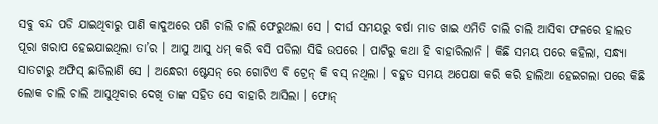ସବୁ ବନ୍ଦ ପଡି ଯାଇଥିବାରୁ ପାଣି କାଦୁଅରେ ପଶି ଚାଲି ଚାଲି ଫେରୁଥଲା ସେ । ଦୀର୍ଘ ସମୟରୁ ବର୍ଷା ମାଡ ଖାଇ ଏମିତି ଚାଲି ଚାଲି ଆସିବା ଫଳରେ ହାଲତ ପୂରା ଖରାପ ହେଇଯାଇଥିଲା ତା’ର । ଆସୁ ଆସୁ ଧମ୍ କରି ବସି ପଡିଲା ସିଢି ଉପରେ । ପାଟିରୁ କଥା ହି ବାହାରିଲାନି । କିଛି ସମୟ ପରେ କହିଲା, ସନ୍ଧ୍ୟା ସାତଟାରୁ ଅଫିସ୍ ଛାଡିଲାଣି ସେ । ଅନ୍ଧେରୀ ଷ୍ଟେସନ୍ ରେ ଗୋଟିଏ ବି ଟ୍ରେନ୍ କି ବସ୍ ନଥିଲା । ବହୁତ ସମୟ ଅପେକ୍ଷା କରି କରି ହାଲିଆ ହେଇଗଲା ପରେ କିଛି ଲୋକ ଚାଲି ଚାଲି ଆସୁଥିବାର ଦେଖି ତାଙ୍କ ସହିତ ସେ ବାହାରି ଆସିଲା । ଫୋନ୍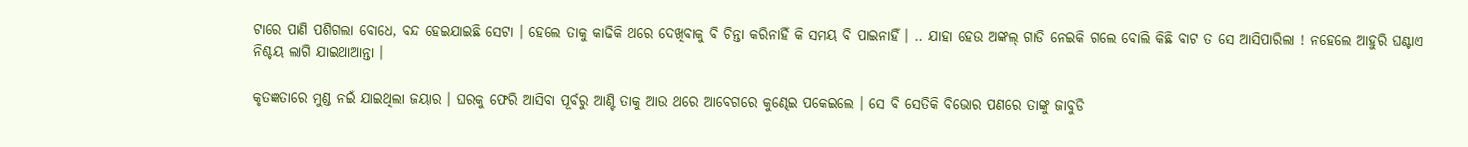ଟାରେ ପାଣି ପଶିଗଲା ବୋଧେ, ବନ୍ଦ ହେଇଯାଇଛି ସେଟା । ହେଲେ ତାକୁ କାଢିକି ଥରେ ଦେଖିବାକୁ ବି ଚିନ୍ତା କରିନାହିଁ କି ସମୟ ବି ପାଇନାହିଁ । .. ଯାହା ହେଉ ଅଙ୍କଲ୍ ଗାଡି ନେଇକି ଗଲେ ବୋଲି କିଛି ବାଟ ତ ସେ ଆସିପାରିଲା ! ନହେଲେ ଆହୁରି ଘଣ୍ଟାଏ ନିଶ୍ଚୟ ଲାଗି ଯାଇଥାଆନ୍ତା ।

କୃତଜ୍ଞତାରେ ମୁଣ୍ଡ ନଇଁ ଯାଇଥିଲା ଜୟାର । ଘରକୁ ଫେରି ଆସିବା ପୂର୍ବରୁ ଆଣ୍ଟି ତାକୁ ଆଉ ଥରେ ଆବେଗରେ କୁଣ୍ଢେଇ ପକେଇଲେ । ସେ ବି ସେତିକି ବିଭୋର ପଣରେ ତାଙ୍କୁ ଜାବୁଡି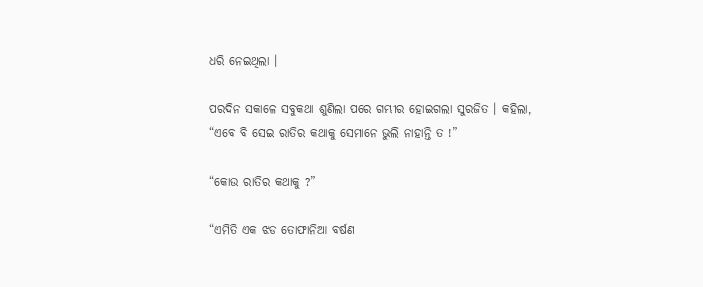ଧରି ନେଇଥିଲା ।

ପରଦିନ ସକାଳେ ସବୁକଥା ଶୁଣିଲା ପରେ ଗମ୍ଭୀର ହୋଇଗଲା ସୁରଜିତ । କହିଲା, “ଏବେ ବି ସେଇ ରାତିର କଥାକୁ ସେମାନେ ଭୁଲି ନାହାନ୍ତି ତ !”

“କୋଉ ରାତିର କଥାକୁ ?”

“ଏମିତି ଏକ ଝଡ ତୋଫାନିଆ ବର୍ଷଣ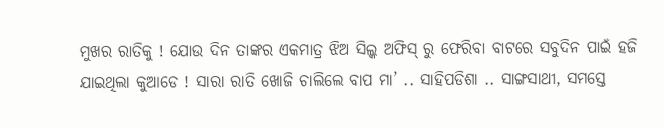ମୁଖର ରାତିକୁ ! ଯୋଉ ଦିନ ତାଙ୍କର ଏକମାତ୍ର ଝିଅ ସିଲ୍କ ଅଫିସ୍ ରୁ ଫେରିବା ବାଟରେ ସବୁଦିନ ପାଇଁ ହଜି ଯାଇଥିଲା କୁଆଡେ ! ସାରା ରାତି ଖୋଜି ଚାଲିଲେ ବାପ ମା’ .. ସାହିପଡିଶା .. ସାଙ୍ଗସାଥୀ, ସମସ୍ତେ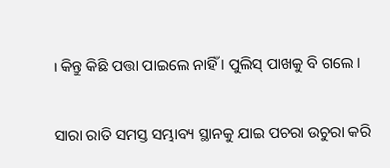। କିନ୍ତୁ କିଛି ପତ୍ତା ପାଇଲେ ନାହିଁ । ପୁଲିସ୍ ପାଖକୁ ବି ଗଲେ ।

ସାରା ରାତି ସମସ୍ତ ସମ୍ଭାବ୍ୟ ସ୍ଥାନକୁ ଯାଇ ପଚରା ଉଚୁରା କରି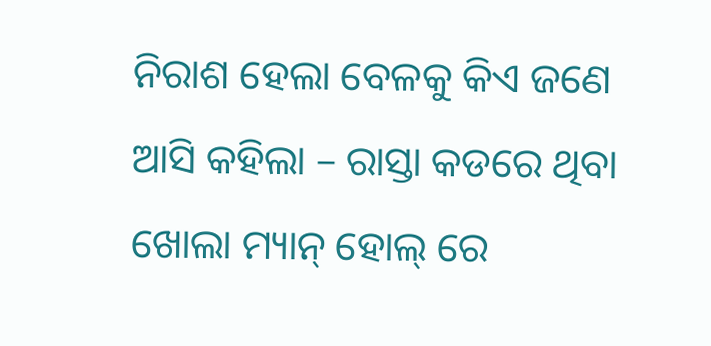ନିରାଶ ହେଲା ବେଳକୁ କିଏ ଜଣେ ଆସି କହିଲା – ରାସ୍ତା କଡରେ ଥିବା ଖୋଲା ମ୍ୟାନ୍ ହୋଲ୍ ରେ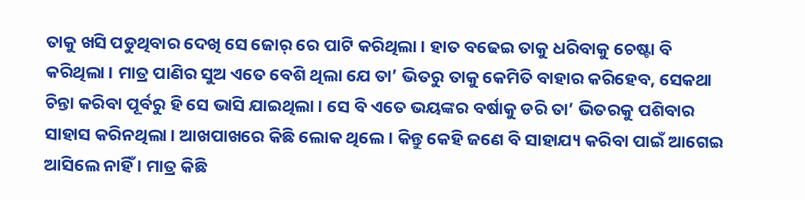ତାକୁ ଖସି ପଡୁଥିବାର ଦେଖି ସେ ଜୋର୍ ରେ ପାଟି କରିଥିଲା । ହାତ ବଢେଇ ତାକୁ ଧରିବାକୁ ଚେଷ୍ଟା ବି କରିଥିଲା । ମାତ୍ର ପାଣିର ସୁଅ ଏତେ ବେଶି ଥିଲା ଯେ ତା’ ଭିତରୁ ତାକୁ କେମିତି ବାହାର କରିହେବ, ସେକଥା ଚିନ୍ତା କରିବା ପୂର୍ବରୁ ହି ସେ ଭାସି ଯାଇଥିଲା । ସେ ବି ଏତେ ଭୟଙ୍କର ବର୍ଷାକୁ ଡରି ତା’ ଭିତରକୁ ପଶିବାର ସାହାସ କରିନଥିଲା । ଆଖପାଖରେ କିଛି ଲୋକ ଥିଲେ । କିନ୍ତୁ କେହି ଜଣେ ବି ସାହାଯ୍ୟ କରିବା ପାଇଁ ଆଗେଇ ଆସିଲେ ନାହିଁ । ମାତ୍ର କିଛି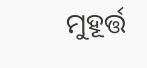ମୁହୂର୍ତ୍ତ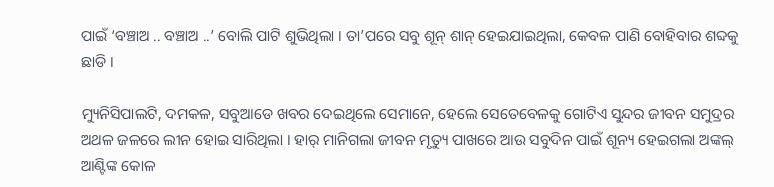ପାଇଁ ‘ବଞ୍ଚାଅ .. ବଞ୍ଚାଅ ..’ ବୋଲି ପାଟି ଶୁଭିଥିଲା । ତା’ପରେ ସବୁ ଶୂନ୍ ଶାନ୍ ହେଇଯାଇଥିଲା, କେବଳ ପାଣି ବୋହିବାର ଶବ୍ଦକୁ ଛାଡି ।

ମ୍ୟୁନିସିପାଲଟି, ଦମକଳ, ସବୁଆଡେ ଖବର ଦେଇଥିଲେ ସେମାନେ, ହେଲେ ସେତେବେଳକୁ ଗୋଟିଏ ସୁନ୍ଦର ଜୀବନ ସମୁଦ୍ରର ଅଥଳ ଜଳରେ ଲୀନ ହୋଇ ସାରିଥିଲା । ହାର୍ ମାନିଗଲା ଜୀବନ ମୃତ୍ୟୁ ପାଖରେ ଆଉ ସବୁଦିନ ପାଇଁ ଶୂନ୍ୟ ହେଇଗଲା ଅଙ୍କଲ୍ ଆଣ୍ଟିଙ୍କ କୋଳ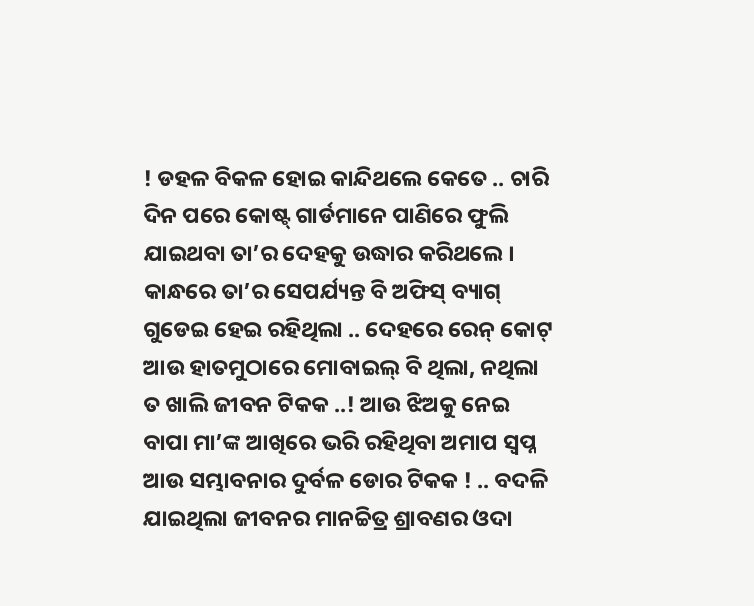! ଡହଳ ବିକଳ ହୋଇ କାନ୍ଦିଥଲେ କେତେ .. ଚାରି ଦିନ ପରେ କୋଷ୍ଟ୍ ଗାର୍ଡମାନେ ପାଣିରେ ଫୁଲି ଯାଇଥବା ତା’ର ଦେହକୁ ଉଦ୍ଧାର କରିଥଲେ । କାନ୍ଧରେ ତା’ର ସେପର୍ଯ୍ୟନ୍ତ ବି ଅଫିସ୍ ବ୍ୟାଗ୍ ଗୁଡେଇ ହେଇ ରହିଥିଲା .. ଦେହରେ ରେନ୍ କୋଟ୍ ଆଉ ହାତମୁଠାରେ ମୋବାଇଲ୍ ବି ଥିଲା, ନଥିଲା ତ ଖାଲି ଜୀବନ ଟିକକ ..! ଆଉ ଝିଅକୁ ନେଇ ବାପା ମା’ଙ୍କ ଆଖିରେ ଭରି ରହିଥିବା ଅମାପ ସ୍ୱପ୍ନ ଆଉ ସମ୍ଭାବନାର ଦୁର୍ବଳ ଡୋର ଟିକକ ! .. ବଦଳି ଯାଇଥିଲା ଜୀବନର ମାନଚ୍ଚିତ୍ର ଶ୍ରାବଣର ଓଦା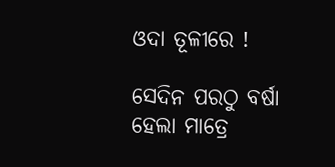ଓଦା ତୂଳୀରେ !

ସେଦିନ ପରଠୁ ବର୍ଷା ହେଲା ମାତ୍ରେ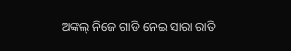ଅଙ୍କଲ୍ ନିଜେ ଗାଡି ନେଇ ସାରା ରାତି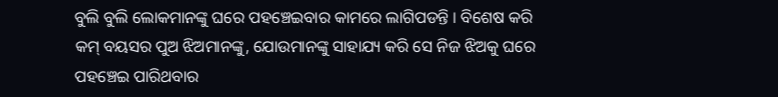ବୁଲି ବୁଲି ଲୋକମାନଙ୍କୁ ଘରେ ପହଞ୍ଚେଇବାର କାମରେ ଲାଗିପଡନ୍ତି । ବିଶେଷ କରି କମ୍ ବୟସର ପୁଅ ଝିଅମାନଙ୍କୁ, ଯୋଉମାନଙ୍କୁ ସାହାଯ୍ୟ କରି ସେ ନିଜ ଝିଅକୁ ଘରେ ପହଞ୍ଚେଇ ପାରିଥବାର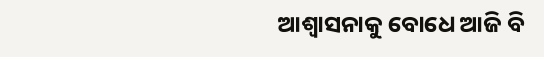ଆଶ୍ୱାସନାକୁ ବୋଧେ ଆଜି ବି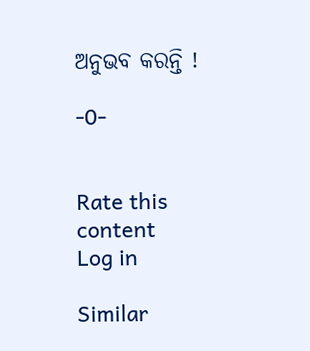ଅନୁଭବ କରନ୍ତି !

-0-


Rate this content
Log in

Similar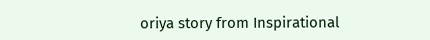oriya story from Inspirational